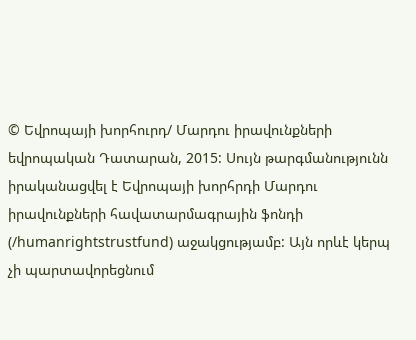© Եվրոպայի խորհուրդ/ Մարդու իրավունքների եվրոպական Դատարան, 2015: Սույն թարգմանությունն իրականացվել է Եվրոպայի խորհրդի Մարդու իրավունքների հավատարմագրային ֆոնդի (/humanrightstrustfund) աջակցությամբ: Այն որևէ կերպ չի պարտավորեցնում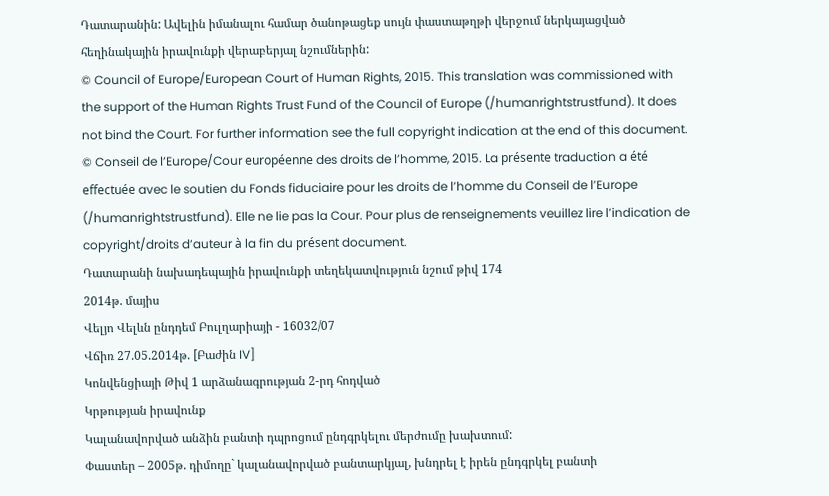Դատարանին: Ավելին իմանալու համար ծանոթացեք սույն փաստաթղթի վերջում ներկայացված հեղինակային իրավունքի վերաբերյալ նշումներին:
© Council of Europe/European Court of Human Rights, 2015. This translation was commissioned with the support of the Human Rights Trust Fund of the Council of Europe (/humanrightstrustfund). It does not bind the Court. For further information see the full copyright indication at the end of this document.
© Conseil de l’Europe/Cour européenne des droits de l’homme, 2015. La présente traduction a été effectuée avec le soutien du Fonds fiduciaire pour les droits de l’homme du Conseil de l’Europe (/humanrightstrustfund). Elle ne lie pas la Cour. Pour plus de renseignements veuillez lire l’indication de copyright/droits d’auteur à la fin du présent document.
Դատարանի նախադեպային իրավունքի տեղեկատվություն նշում թիվ 174
2014թ. մայիս
Վելյո Վելևն ընդդեմ Բուլղարիայի - 16032/07
Վճիռ 27.05.2014թ. [Բաժին IV]
Կոնվենցիայի Թիվ 1 արձանագրության 2-րդ հոդված
Կրթության իրավունք
Կալանավորված անձին բանտի դպրոցում ընդգրկելու մերժումը խախտում:
Փաստեր – 2005թ. դիմողը` կալանավորված բանտարկյալ, խնդրել է իրեն ընդգրկել բանտի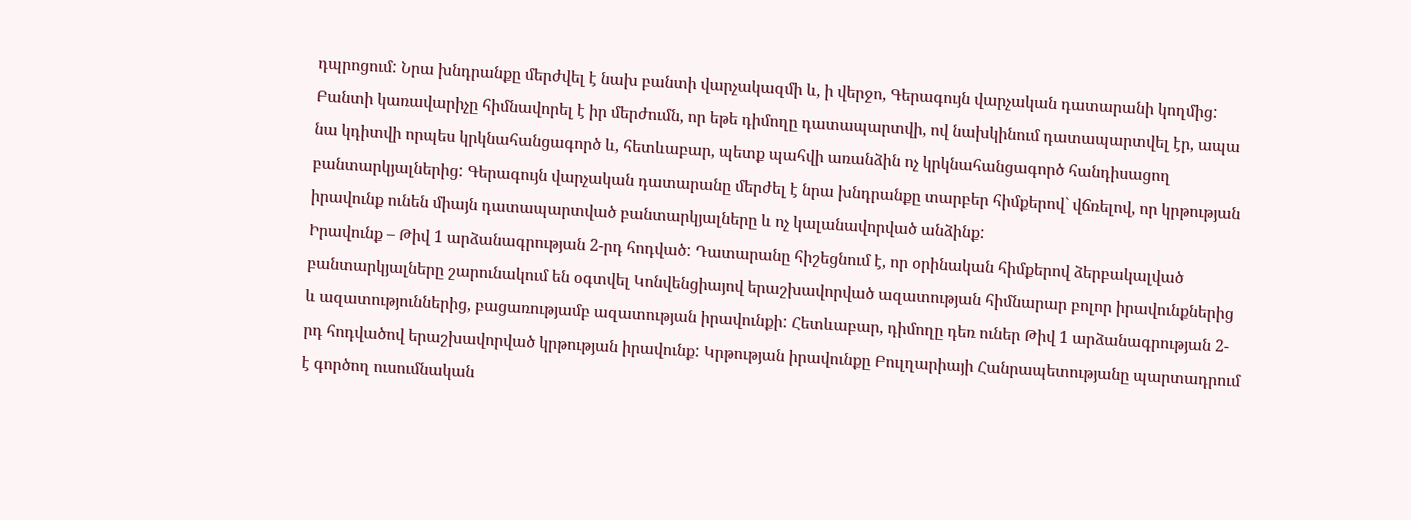դպրոցում: Նրա խնդրանքը մերժվել է նախ բանտի վարչակազմի և, ի վերջո, Գերագույն վարչական դատարանի կողմից: Բանտի կառավարիչը հիմնավորել է իր մերժումն, որ եթե դիմողը դատապարտվի, ով նախկինում դատապարտվել էր, ապա նա կդիտվի որպես կրկնահանցագործ և, հետևաբար, պետք պահվի առանձին ոչ կրկնահանցագործ հանդիսացող բանտարկյալներից: Գերագույն վարչական դատարանը մերժել է նրա խնդրանքը տարբեր հիմքերով` վճռելով, որ կրթության իրավունք ունեն միայն դատապարտված բանտարկյալները և ոչ կալանավորված անձինք:
Իրավունք – Թիվ 1 արձանագրության 2-րդ հոդված: Դատարանը հիշեցնում է, որ օրինական հիմքերով ձերբակալված բանտարկյալները շարունակում են օգտվել Կոնվենցիայով երաշխավորված ազատության հիմնարար բոլոր իրավունքներից և ազատություններից, բացառությամբ ազատության իրավունքի: Հետևաբար, դիմողը դեռ ուներ Թիվ 1 արձանագրության 2-րդ հոդվածով երաշխավորված կրթության իրավունք: Կրթության իրավունքը Բուլղարիայի Հանրապետությանը պարտադրում է գործող ուսումնական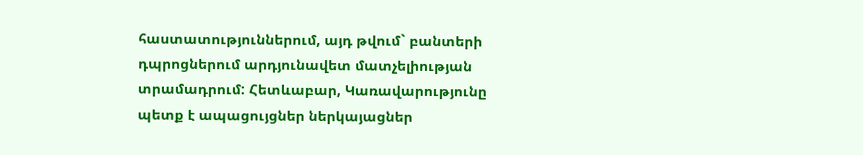հաստատություններում, այդ թվում` բանտերի դպրոցներում արդյունավետ մատչելիության տրամադրում: Հետևաբար, Կառավարությունը պետք է ապացույցներ ներկայացներ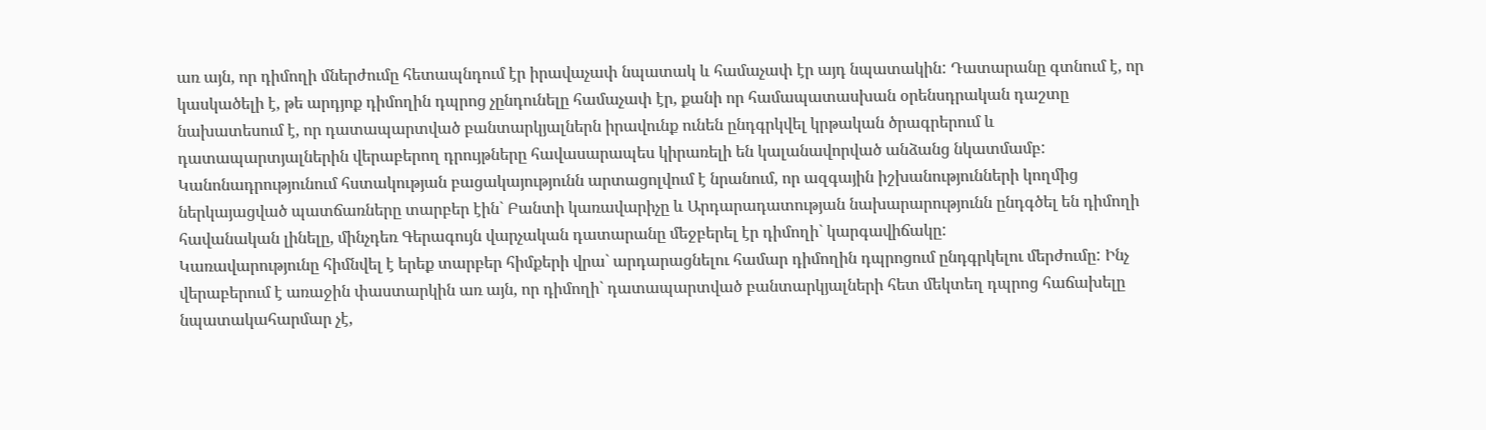առ այն, որ դիմողի մներժումը հետապնդում էր իրավաչափ նպատակ և համաչափ էր այդ նպատակին: Դատարանը գտնում է, որ կասկածելի է, թե արդյոք դիմողին դպրոց չընդունելը համաչափ էր, քանի որ համապատասխան օրենսդրական դաշտը նախատեսում է, որ դատապարտված բանտարկյալներն իրավունք ունեն ընդգրկվել կրթական ծրագրերում և դատապարտյալներին վերաբերող դրույթները հավասարապես կիրառելի են կալանավորված անձանց նկատմամբ: Կանոնադրությունում հստակության բացակայությունն արտացոլվում է նրանում, որ ազգային իշխանությունների կողմից ներկայացված պատճառները տարբեր էին` Բանտի կառավարիչը և Արդարադատության նախարարությունն ընդգծել են դիմողի հավանական լինելը, մինչդեռ Գերագույն վարչական դատարանը մեջբերել էր դիմողի` կարգավիճակը:
Կառավարությունը հիմնվել է երեք տարբեր հիմքերի վրա` արդարացնելու համար դիմողին դպրոցում ընդգրկելու մերժումը: Ինչ վերաբերում է առաջին փաստարկին առ այն, որ դիմողի` դատապարտված բանտարկյալների հետ մեկտեղ դպրոց հաճախելը նպատակահարմար չէ,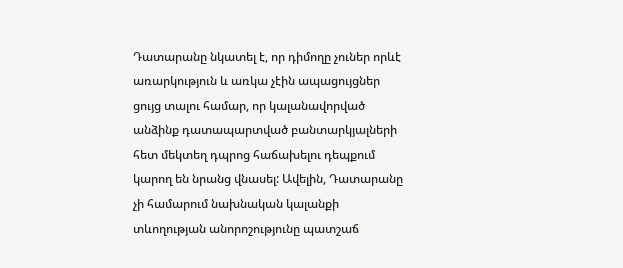Դատարանը նկատել է, որ դիմողը չուներ որևէ առարկություն և առկա չէին ապացույցներ ցույց տալու համար, որ կալանավորված անձինք դատապարտված բանտարկյալների հետ մեկտեղ դպրոց հաճախելու դեպքում կարող են նրանց վնասել: Ավելին, Դատարանը չի համարում նախնական կալանքի տևողության անորոշությունը պատշաճ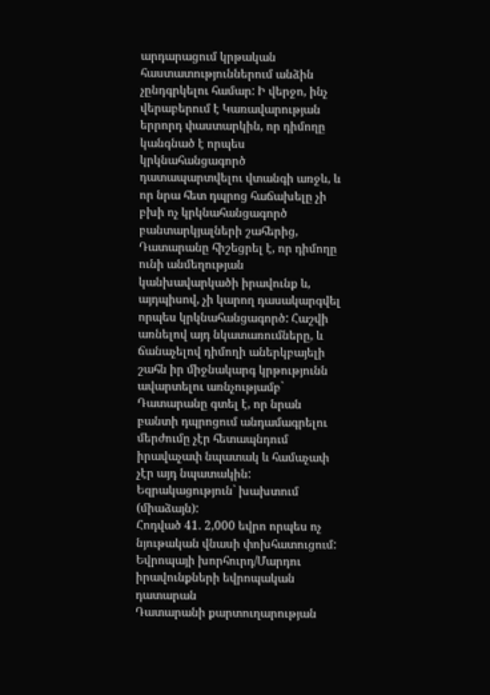արդարացում կրթական հաստատություններում անձին չընդգրկելու համար: Ի վերջո, ինչ վերաբերում է Կառավարության երրորդ փաստարկին, որ դիմողը կանգնած է որպես կրկնահանցագործ դատապարտվելու վտանգի առջև, և որ նրա հետ դպրոց հաճախելը չի բխի ոչ կրկնահանցագործ բանտարկյալների շահերից, Դատարանը հիշեցրել է, որ դիմողը ունի անմեղության կանխավարկածի իրավունք և, այդպիսով, չի կարող դասակարգվել որպես կրկնահանցագործ: Հաշվի առնելով այդ նկատառումները, և ճանաչելով դիմողի աներկբայելի շահն իր միջնակարգ կրթությունն ավարտելու առնչությամբ` Դատարանը գտել է, որ նրան բանտի դպրոցում անդամագրելու մերժումը չէր հետապնդում իրավաչափ նպատակ և համաչափ չէր այդ նպատակին:
Եզրակացություն` խախտում (միաձայն):
Հոդված 41. 2,000 եվրո որպես ոչ նյութական վնասի փոխհատուցում:
Եվրոպայի խորհուրդ/Մարդու իրավունքների եվրոպական դատարան
Դատարանի քարտուղարության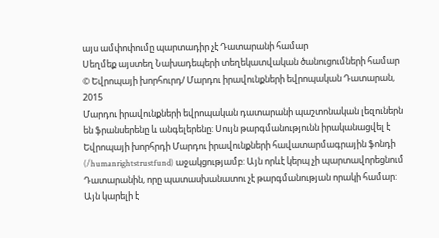այս ամփոփումը պարտադիր չէ Դատարանի համար
Սեղմեք այստեղ Նախադեպերի տեղեկատվական ծանուցումների համար
© Եվրոպայի խորհուրդ/ Մարդու իրավունքների եվրոպական Դատարան, 2015
Մարդու իրավունքների եվրոպական դատարանի պաշտոնական լեզուներն են ֆրանսերենը և անգելերենը: Սույն թարգմանությունն իրականացվել է Եվրոպայի խորհրդի Մարդու իրավունքների հավատարմագրային ֆոնդի (/humanrightstrustfund) աջակցությամբ: Այն որևէ կերպ չի պարտավորեցնում Դատարանին, որը պատասխանատու չէ թարգմանության որակի համար: Այն կարելի է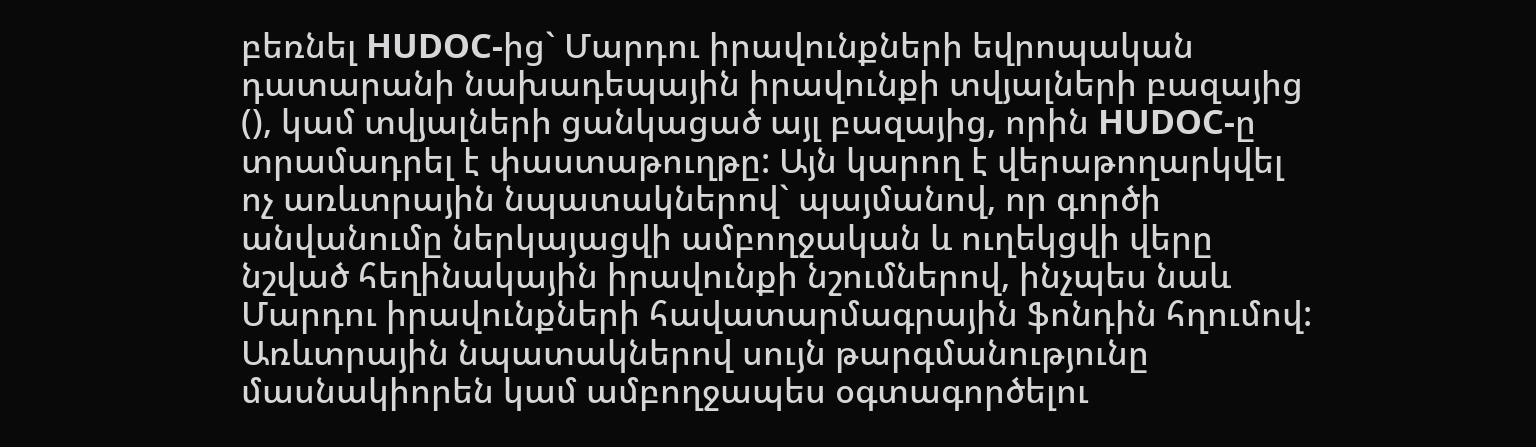բեռնել HUDOC-ից` Մարդու իրավունքների եվրոպական դատարանի նախադեպային իրավունքի տվյալների բազայից (), կամ տվյալների ցանկացած այլ բազայից, որին HUDOC-ը տրամադրել է փաստաթուղթը: Այն կարող է վերաթողարկվել ոչ առևտրային նպատակներով` պայմանով, որ գործի անվանումը ներկայացվի ամբողջական և ուղեկցվի վերը նշված հեղինակային իրավունքի նշումներով, ինչպես նաև Մարդու իրավունքների հավատարմագրային ֆոնդին հղումով: Առևտրային նպատակներով սույն թարգմանությունը մասնակիորեն կամ ամբողջապես օգտագործելու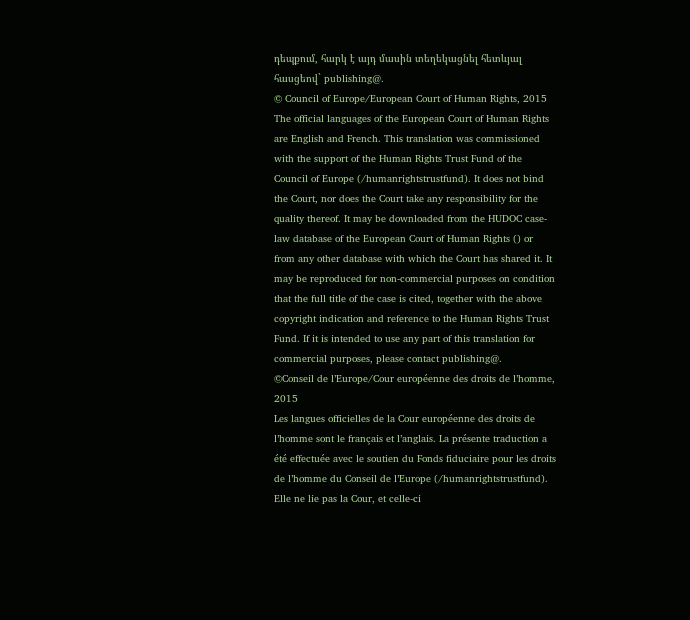դեպքում, հարկ է այդ մասին տեղեկացնել հետևյալ հասցեով` publishing@.
© Council of Europe/European Court of Human Rights, 2015
The official languages of the European Court of Human Rights are English and French. This translation was commissioned with the support of the Human Rights Trust Fund of the Council of Europe (/humanrightstrustfund). It does not bind the Court, nor does the Court take any responsibility for the quality thereof. It may be downloaded from the HUDOC case-law database of the European Court of Human Rights () or from any other database with which the Court has shared it. It may be reproduced for non-commercial purposes on condition that the full title of the case is cited, together with the above copyright indication and reference to the Human Rights Trust Fund. If it is intended to use any part of this translation for commercial purposes, please contact publishing@.
©Conseil de l’Europe/Cour européenne des droits de l’homme, 2015
Les langues officielles de la Cour européenne des droits de l’homme sont le français et l’anglais. La présente traduction a été effectuée avec le soutien du Fonds fiduciaire pour les droits de l’homme du Conseil de l’Europe (/humanrightstrustfund). Elle ne lie pas la Cour, et celle-ci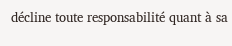décline toute responsabilité quant à sa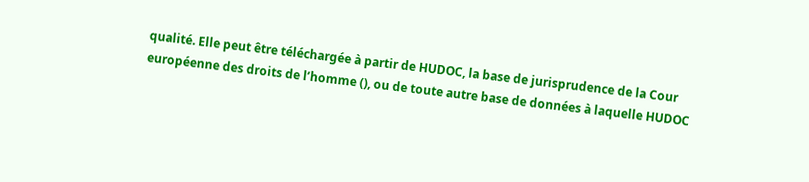qualité. Elle peut être téléchargée à partir de HUDOC, la base de jurisprudence de la Cour européenne des droits de l’homme (), ou de toute autre base de données à laquelle HUDOC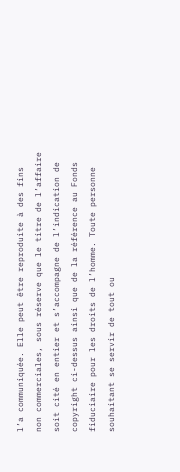l’a communiquée. Elle peut être reproduite à des fins non commerciales, sous réserve que le titre de l’affaire soit cité en entier et s’accompagne de l’indication de copyright ci-dessus ainsi que de la référence au Fonds fiduciaire pour les droits de l’homme. Toute personne souhaitant se servir de tout ou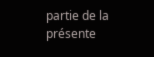partie de la présente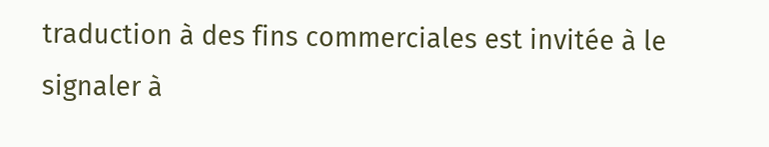traduction à des fins commerciales est invitée à le signaler à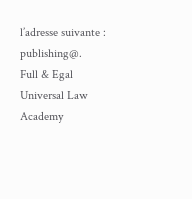l’adresse suivante : publishing@.
Full & Egal Universal Law Academy